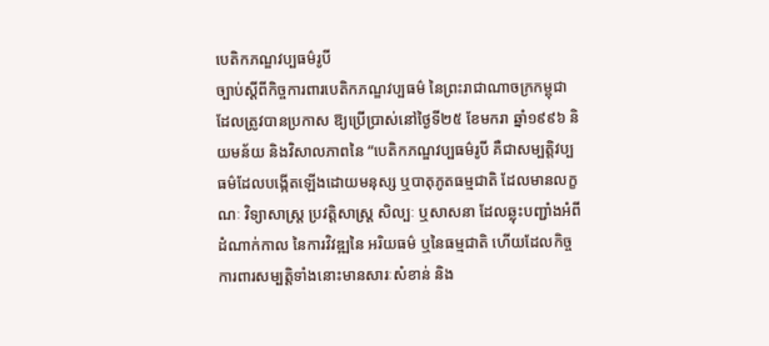បេតិកភណ្ឌវប្បធម៌រូបី
ច្បាប់ស្តីពីកិច្ចការពារបេតិកភណ្ឌវប្បធម៌ នៃព្រះរាជាណាចក្រកម្ពុជា ដែលត្រូវបានប្រកាស ឱ្យប្រើប្រាស់នៅថ្ងៃទី២៥ ខែមករា ឆ្នាំ១៩៩៦ និយមន័យ និងវិសាលភាពនៃ “បេតិកភណ្ឌវប្បធម៌រូបី គឺជាសម្បត្តិវប្បធម៌ដែលបង្កើតឡើងដោយមនុស្ស ឬបាតុភូតធម្មជាតិ ដែលមានលក្ខណៈ វិទ្យាសាស្ត្រ ប្រវត្តិសាស្ត្រ សិល្បៈ ឬសាសនា ដែលឆ្លុះបញ្ជាំងអំពីដំណាក់កាល នៃការវិវឌ្ឍនៃ អរិយធម៌ ឬនៃធម្មជាតិ ហើយដែលកិច្ចការពារសម្បត្តិទាំងនោះមានសារៈសំខាន់ និង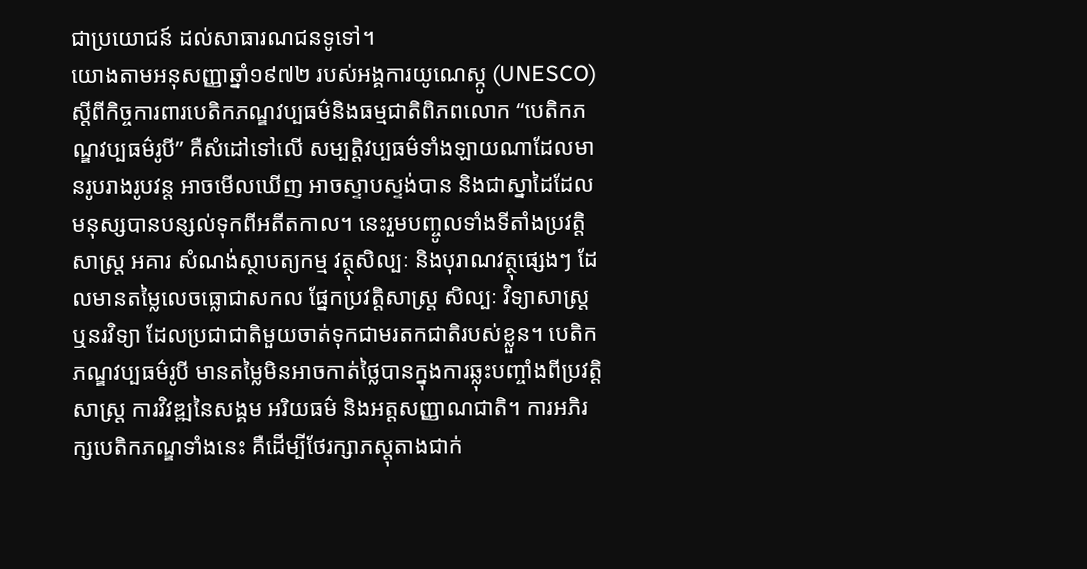ជាប្រយោជន៍ ដល់សាធារណជនទូទៅ។
យោងតាមអនុសញ្ញាឆ្នាំ១៩៧២ របស់អង្គការយូណេស្កូ (UNESCO) ស្តីពីកិច្ចការពារបេតិកភណ្ឌវប្បធម៌និងធម្មជាតិពិភពលោក “បេតិកភណ្ឌវប្បធម៌រូបី” គឺសំដៅទៅលើ សម្បត្តិវប្បធម៌ទាំងឡាយណាដែលមានរូបរាងរូបវន្ត អាចមើលឃើញ អាចស្ទាបស្ទង់បាន និងជាស្នាដៃដែលមនុស្សបានបន្សល់ទុកពីអតីតកាល។ នេះរួមបញ្ចូលទាំងទីតាំងប្រវត្តិសាស្ត្រ អគារ សំណង់ស្ថាបត្យកម្ម វត្ថុសិល្បៈ និងបុរាណវត្ថុផ្សេងៗ ដែលមានតម្លៃលេចធ្លោជាសកល ផ្នែកប្រវត្តិសាស្ត្រ សិល្បៈ វិទ្យាសាស្ត្រ ឬនរវិទ្យា ដែលប្រជាជាតិមួយចាត់ទុកជាមរតកជាតិរបស់ខ្លួន។ បេតិកភណ្ឌវប្បធម៌រូបី មានតម្លៃមិនអាចកាត់ថ្លៃបានក្នុងការឆ្លុះបញ្ចាំងពីប្រវត្តិសាស្ត្រ ការវិវឌ្ឍនៃសង្គម អរិយធម៌ និងអត្តសញ្ញាណជាតិ។ ការអភិរក្សបេតិកភណ្ឌទាំងនេះ គឺដើម្បីថែរក្សាភស្តុតាងជាក់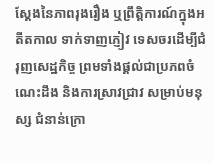ស្តែងនៃភាពរុងរឿង ឬព្រឹត្តិការណ៍ក្នុងអតីតកាល ទាក់ទាញភ្ញៀវ ទេសចរដើម្បីជំរុញសេដ្ឋកិច្ច ព្រមទាំងផ្តល់ជាប្រភពចំណេះដឹង និងការស្រាវជ្រាវ សម្រាប់មនុស្ស ជំនាន់ក្រោ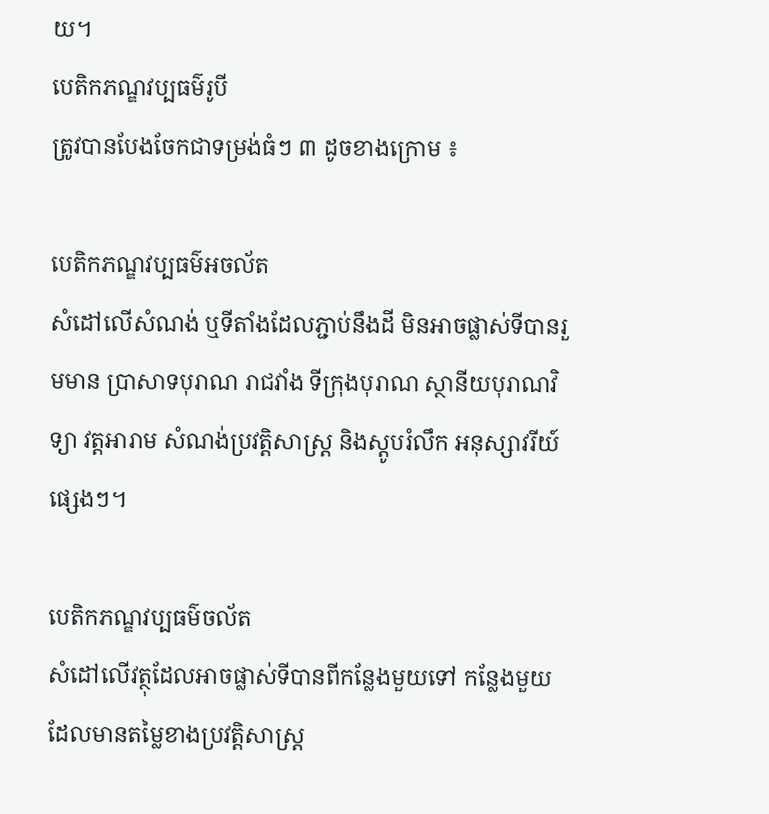យ។
បេតិកភណ្ឌវប្បធម៌រូបី
ត្រូវបានបែងចែកជាទម្រង់ធំៗ ៣ ដូចខាងក្រោម ៖

បេតិកភណ្ឌវប្បធម៌អចល័ត
សំដៅលើសំណង់ ឬទីតាំងដែលភ្ជាប់នឹងដី មិនអាចផ្លាស់ទីបានរួមមាន ប្រាសាទបុរាណ រាជវាំង ទីក្រុងបុរាណ ស្ថានីយបុរាណវិទ្យា វត្តអារាម សំណង់ប្រវត្តិសាស្ត្រ និងស្តូបរំលឹក អនុស្សាវរីយ៍ផ្សេងៗ។

បេតិកភណ្ឌវប្បធម៌ចល័ត
សំដៅលើវត្ថុដែលអាចផ្លាស់ទីបានពីកន្លែងមួយទៅ កន្លែងមួយ ដែលមានតម្លៃខាងប្រវត្តិសាស្ត្រ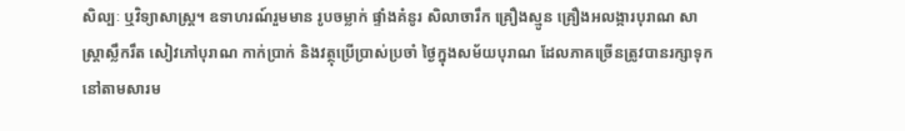សិល្បៈ ឬវិទ្យាសាស្ត្រ។ ឧទាហរណ៍រួមមាន រូបចម្លាក់ ផ្ទាំងគំនូរ សិលាចារឹក គ្រឿងស្មូន គ្រឿងអលង្ការបុរាណ សាស្ត្រាស្លឹករឹត សៀវភៅបុរាណ កាក់ប្រាក់ និងវត្ថុប្រើប្រាស់ប្រចាំ ថ្ងៃក្នុងសម័យបុរាណ ដែលភាគច្រើនត្រូវបានរក្សាទុកនៅតាមសារម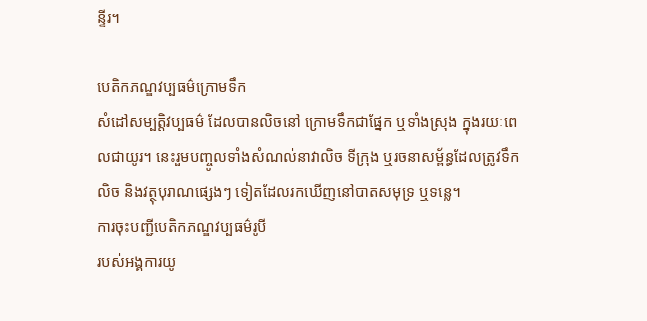ន្ទីរ។

បេតិកភណ្ឌវប្បធម៌ក្រោមទឹក
សំដៅសម្បត្តិវប្បធម៌ ដែលបានលិចនៅ ក្រោមទឹកជាផ្នែក ឬទាំងស្រុង ក្នុងរយៈពេលជាយូរ។ នេះរួមបញ្ចូលទាំងសំណល់នាវាលិច ទីក្រុង ឬរចនាសម្ព័ន្ធដែលត្រូវទឹកលិច និងវត្ថុបុរាណផ្សេងៗ ទៀតដែលរកឃើញនៅបាតសមុទ្រ ឬទន្លេ។
ការចុះបញ្ជីបេតិកភណ្ឌវប្បធម៌រូបី
របស់អង្គការយូ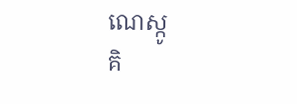ណេស្កូ
គិ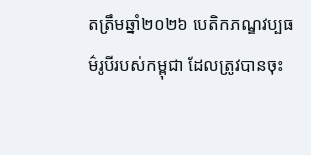តត្រឹមឆ្នាំ២០២៦ បេតិកភណ្ឌវប្បធម៌រូបីរបស់កម្ពុជា ដែលត្រូវបានចុះ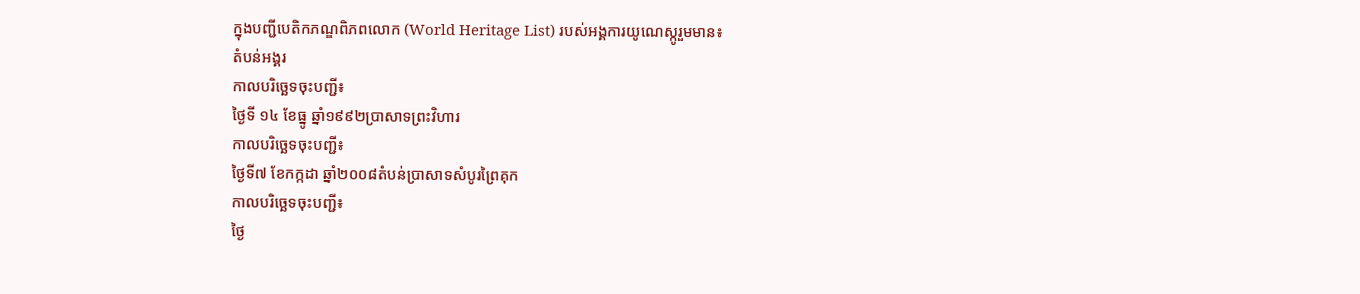ក្នុងបញ្ជីបេតិកភណ្ឌពិភពលោក (World Heritage List) របស់អង្គការយូណេស្កូរួមមាន៖
តំបន់អង្គរ
កាលបរិច្ឆេទចុះបញ្ជី៖
ថ្ងៃទី ១៤ ខែធ្នូ ឆ្នាំ១៩៩២ប្រាសាទព្រះវិហារ
កាលបរិច្ឆេទចុះបញ្ជី៖
ថ្ងៃទី៧ ខែកក្កដា ឆ្នាំ២០០៨តំបន់ប្រាសាទសំបូរព្រៃគុក
កាលបរិច្ឆេទចុះបញ្ជី៖
ថ្ងៃ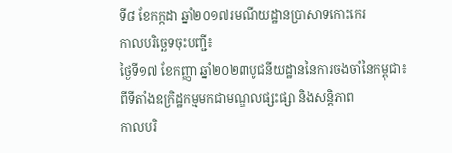ទី៨ ខែកក្កដា ឆ្នាំ២០១៧រមណីយដ្ឋានប្រាសាទកោះកេរ
កាលបរិច្ឆេទចុះបញ្ជី៖
ថ្ងៃទី១៧ ខែកញ្ញា ឆ្នាំ២០២៣បូជនីយដ្ឋាននៃការចងចាំនៃកម្ពុជា៖ ពីទីតាំងឧក្រិដ្ឋកម្មមកជាមណ្ឌលផ្សះផ្សា និងសន្តិភាព
កាលបរិ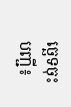ច្ឆេទចុះបញ្ជី៖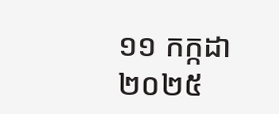១១ កក្កដា ២០២៥